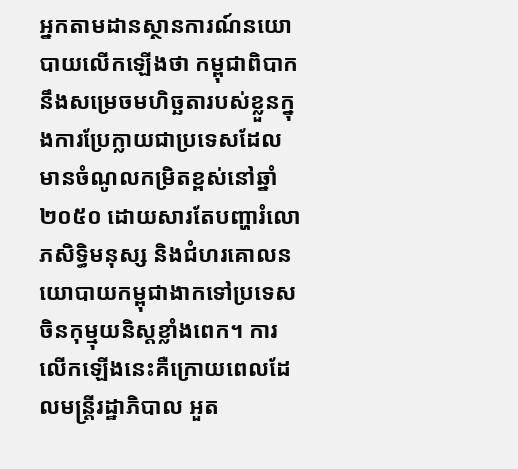អ្នកតាមដានស្ថានការណ៍នយោបាយលើកឡើងថា កម្ពុជាពិបាកនឹងសម្រេចមហិច្ឆតារបស់ខ្លួនក្នុងការប្រែក្លាយជាប្រទេសដែលមានចំណូលកម្រិតខ្ពស់នៅឆ្នាំ២០៥០ ដោយសារតែបញ្ហារំលោភសិទ្ធិមនុស្ស និងជំហរគោលនយោបាយកម្ពុជាងាកទៅប្រទេសចិនកុម្មុយនិស្តខ្លាំងពេក។ ការលើកឡើងនេះគឺក្រោយពេលដែលមន្ត្រីរដ្ឋាភិបាល អួត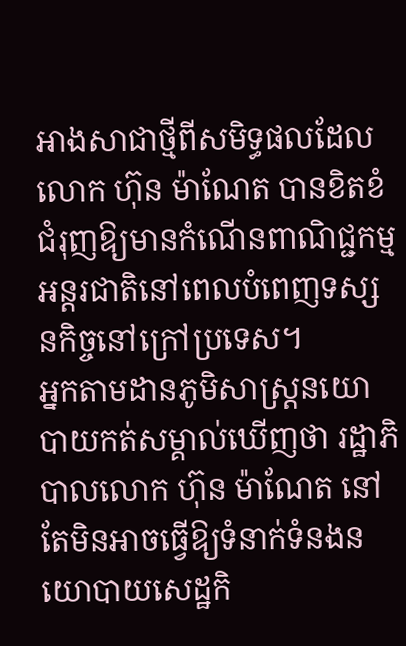អាងសាជាថ្មីពីសមិទ្ធផលដែល លោក ហ៊ុន ម៉ាណែត បានខិតខំជំរុញឱ្យមានកំណើនពាណិជ្ជកម្មអន្តរជាតិនៅពេលបំពេញទស្សនកិច្ចនៅក្រៅប្រទេស។
អ្នកតាមដានភូមិសាស្ត្រនយោបាយកត់សម្គាល់ឃើញថា រដ្ឋាភិបាលលោក ហ៊ុន ម៉ាណែត នៅតែមិនអាចធ្វើឱ្យទំនាក់ទំនងនយោបាយសេដ្ឋកិ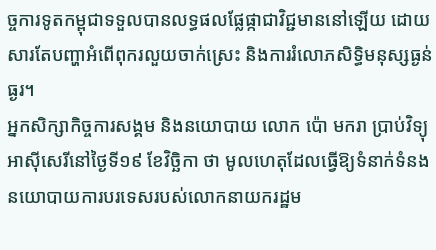ច្ចការទូតកម្ពុជាទទួលបានលទ្ធផលផ្លែផ្កាជាវិជ្ជមាននៅឡើយ ដោយសារតែបញ្ហាអំពើពុករលួយចាក់ស្រេះ និងការរំលោភសិទ្ធិមនុស្សធ្ងន់ធ្ងរ។
អ្នកសិក្សាកិច្ចការសង្គម និងនយោបាយ លោក ប៉ោ មករា ប្រាប់វិទ្យុអាស៊ីសេរីនៅថ្ងៃទី១៩ ខែវិច្ឆិកា ថា មូលហេតុដែលធ្វើឱ្យទំនាក់ទំនងនយោបាយការបរទេសរបស់លោកនាយករដ្ឋម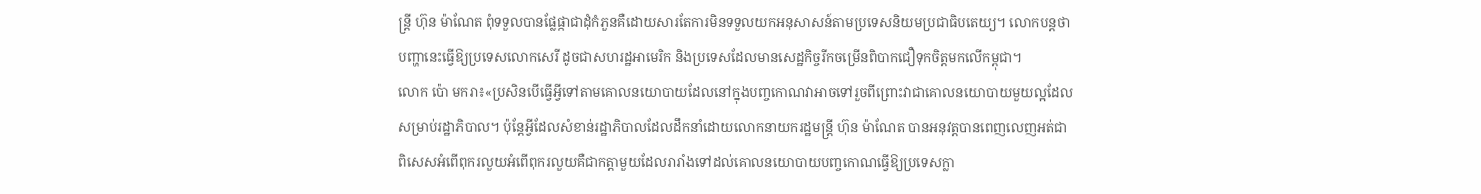ន្ត្រី ហ៊ុន ម៉ាណែត ពុំទទួលបានផ្លែផ្កាជាដុំកំភួនគឺដោយសារតែការមិនទទួលយកអនុសាសន៍តាមប្រទេសនិយមប្រជាធិបតេយ្យ។ លោកបន្តថា បញ្ហានេះធ្វើឱ្យប្រទេសលោកសេរី ដូចជាសហរដ្ឋអាមេរិក និងប្រទេសដែលមានសេដ្ឋកិច្ចរីកចម្រើនពិបាកជឿទុកចិត្តមកលើកម្ពុជា។
លោក ប៉ោ មករា៖«ប្រសិនបើធ្វើអ្វីទៅតាមគោលនយោបាយដែលនៅក្នុងបញ្ចកោណវាអាចទៅរួចពីព្រោះវាជាគោលនយោបាយមួយល្អដែលសម្រាប់រដ្ឋាភិបាល។ ប៉ុន្តែអ្វីដែលសំខាន់រដ្ឋាភិបាលដែលដឹកនាំដោយលោកនាយករដ្ឋមន្ត្រី ហ៊ុន ម៉ាណែត បានអនុវត្តបានពេញលេញអត់ជាពិសេសអំពើពុករលួយអំពើពុករលួយគឺជាកត្តាមួយដែលរារាំងទៅដល់គោលនយោបាយបញ្ចកោណធ្វើឱ្យប្រទេសក្លា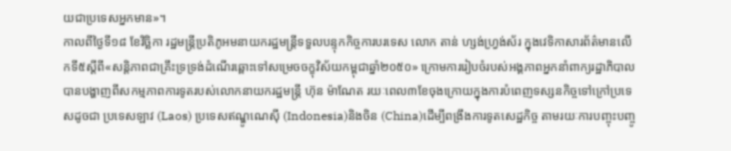យជាប្រទេសអ្នកមាន»។
កាលពីថ្ងៃទី១៨ ខែវិច្ឆិកា រដ្ឋមន្ត្រីប្រតិភូអមនាយករដ្ឋមន្ត្រីទទួលបន្ទុកកិច្ចការបរទេស លោក តាន់ ហ្សង់ហ្វ្រង់ស័រ ក្នុងវេទិកាសារព័ត៌មានលើកទី៥ស្ដីពី«សន្តិភាពជាគ្រឹះទ្រទ្រង់ដំណើរឆ្ពោះទៅសម្រេចចក្ខុវិស័យកម្ពុជាឆ្នាំ២០៥០» ក្រោមការរៀបចំរបស់អង្គភាពអ្នកនាំពាក្យរដ្ឋាភិបាល បានបង្ហាញពីសកម្មភាពការទូតរបស់លោកនាយករដ្ឋមន្ត្រី ហ៊ុន ម៉ាណែត រយៈពេល៣ខែចុងក្រោយក្នុងការបំពេញទស្សនកិច្ចទៅក្រៅប្រទេសដូចជា ប្រទេសឡាវ (Laos) ប្រទេសឥណ្ឌូណេស៊ី (Indonesia)និងចិន (China)ដើម្បីពង្រឹងការទូតសេដ្ឋកិច្ច តាមរយៈការបញ្ចុះបញ្ចូ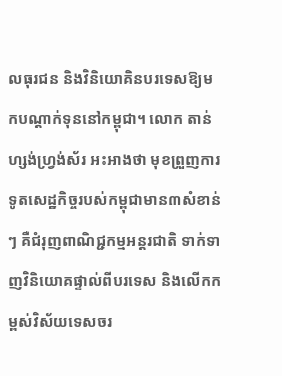លធុរជន និងវិនិយោគិនបរទេសឱ្យមកបណ្ដាក់ទុននៅកម្ពុជា។ លោក តាន់ ហ្សង់ហ្វ្រង់ស័រ អះអាងថា មុខព្រួញការទូតសេដ្ឋកិច្ចរបស់កម្ពុជាមាន៣សំខាន់ៗ គឺជំរុញពាណិជ្ជកម្មអន្តរជាតិ ទាក់ទាញវិនិយោគផ្ទាល់ពីបរទេស និងលើកកម្ពស់វិស័យទេសចរ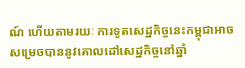ណ៍ ហើយតាមរយៈ ការទូតសេដ្ឋកិច្ចនេះកម្ពុជាអាចសម្រេចបាននូវគោលដៅសេដ្ឋកិច្ចនៅឆ្នាំ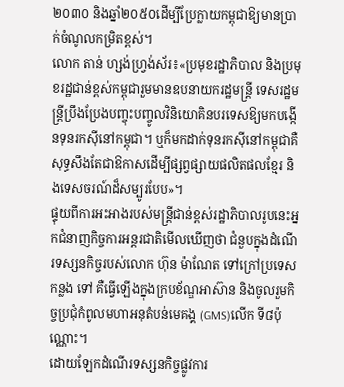២០៣០ និងឆ្នាំ២០៥០ដើម្បីប្រែក្លាយកម្ពុជាឱ្យមានប្រាក់ចំណូលកម្រិតខ្ពស់។
លោក តាន់ ហ្សង់ហ្វ្រង់ស័រ៖«ប្រមុខរដ្ឋាភិបាល និងប្រមុខរដ្ឋជាន់ខ្ពស់កម្ពុជារួមមានឧបនាយករដ្ឋមន្ត្រី ទេសរដ្ឋមន្ត្រីប្រឹងប្រែងបញ្ចុះបញ្ចូលវិនិយោគិនបរទេសឱ្យមកបង្កើនទុនរកស៊ីនៅកម្ពុជា។ ឬក៏មកដាក់ទុនរកស៊ីនៅកម្ពុជាគឺសុទ្ធសឹងតែជាឱកាសដើម្បីផ្សព្វផ្សាយផលិតផលខ្មែរ និងទេសចរណ៍ដ៏សម្បូរបែប»។
ផ្ទុយពីការអះអាងរបស់មន្ត្រីជាន់ខ្ពស់រដ្ឋាភិបាលរូបនេះអ្នកជំនាញកិច្ចការអន្តរជាតិមើលឃើញថា ជំនួបក្នុងដំណើរទស្សនកិច្ចរបស់លោក ហ៊ុន ម៉ាណែត ទៅក្រៅប្រទេសកន្លង ទៅ គឺធ្វើឡើងក្នុងក្របខ័ណ្ឌអាស៊ាន និងចូលរួមកិច្ចប្រជុំកំពូលមហាអនុតំបន់មេគង្គ (GMS)លើក ទី៨ប៉ុណ្ណោះ។
ដោយឡែកដំណើរទស្សនកិច្ចផ្លូវការ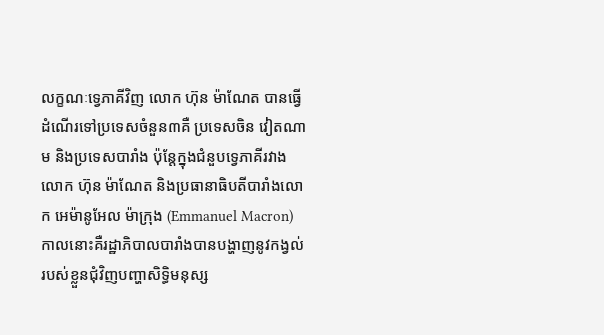លក្ខណៈទ្វេភាគីវិញ លោក ហ៊ុន ម៉ាណែត បានធ្វើដំណើរទៅប្រទេសចំនួន៣គឺ ប្រទេសចិន វៀតណាម និងប្រទេសបារាំង ប៉ុន្តែក្នុងជំនួបទ្វេភាគីរវាងលោក ហ៊ុន ម៉ាណែត និងប្រធានាធិបតីបារាំងលោក អេម៉ានូអែល ម៉ាក្រុង (Emmanuel Macron) កាលនោះគឺរដ្ឋាភិបាលបារាំងបានបង្ហាញនូវកង្វល់របស់ខ្លួនជុំវិញបញ្ហាសិទ្ធិមនុស្ស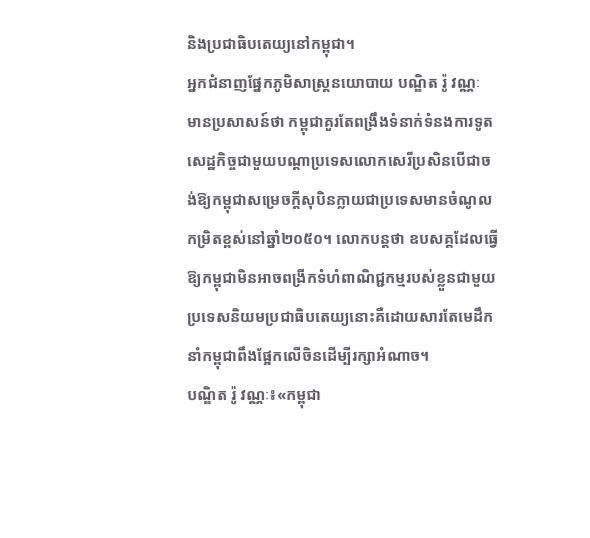និងប្រជាធិបតេយ្យនៅកម្ពុជា។
អ្នកជំនាញផ្នែកភូមិសាស្ត្រនយោបាយ បណ្ឌិត រ៉ូ វណ្ណៈ មានប្រសាសន៍ថា កម្ពុជាគួរតែពង្រឹងទំនាក់ទំនងការទូតសេដ្ឋកិច្ចជាមួយបណ្ដាប្រទេសលោកសេរីប្រសិនបើជាចង់ឱ្យកម្ពុជាសម្រេចក្ដីសុបិនក្លាយជាប្រទេសមានចំណូលកម្រិតខ្ពស់នៅឆ្នាំ២០៥០។ លោកបន្តថា ឧបសគ្គដែលធ្វើឱ្យកម្ពុជាមិនអាចពង្រីកទំហំពាណិជ្ជកម្មរបស់ខ្លួនជាមួយប្រទេសនិយមប្រជាធិបតេយ្យនោះគឺដោយសារតែមេដឹកនាំកម្ពុជាពឹងផ្អែកលើចិនដើម្បីរក្សាអំណាច។
បណ្ឌិត រ៉ូ វណ្ណៈ៖«កម្ពុជា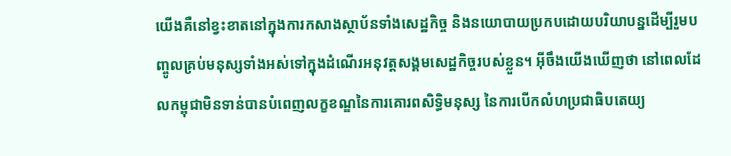យើងគឺនៅខ្វះខាតនៅក្នុងការកសាងស្ថាប័នទាំងសេដ្ឋកិច្ច និងនយោបាយប្រកបដោយបរិយាបន្នដើម្បីរួមបញ្ចូលគ្រប់មនុស្សទាំងអស់ទៅក្នុងដំណើរអនុវត្តសង្គមសេដ្ឋកិច្ចរបស់ខ្លួន។ អ៊ីចឹងយើងឃើញថា នៅពេលដែលកម្ពុជាមិនទាន់បានបំពេញលក្ខខណ្ឌនៃការគោរពសិទ្ធិមនុស្ស នៃការបើកលំហប្រជាធិបតេយ្យ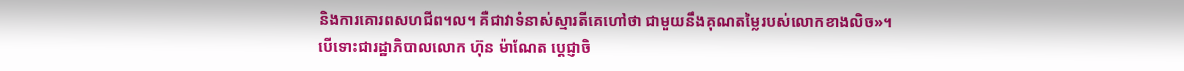និងការគោរពសហជីព។ល។ គឺជាវាទំនាស់ស្មារតីគេហៅថា ជាមួយនឹងគុណតម្លៃរបស់លោកខាងលិច»។
បើទោះជារដ្ឋាភិបាលលោក ហ៊ុន ម៉ាណែត ប្ដេជ្ញាចិ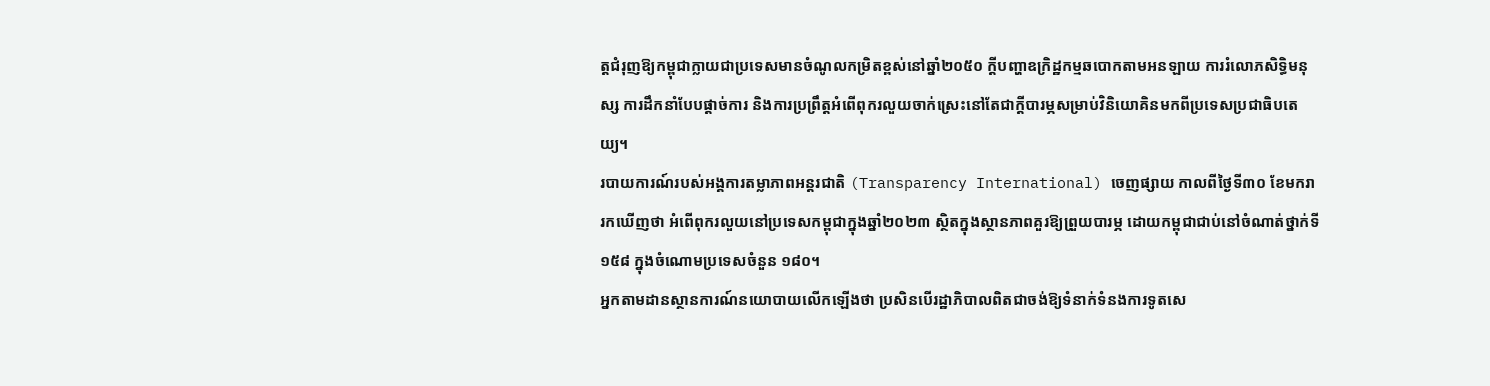ត្តជំរុញឱ្យកម្ពុជាក្លាយជាប្រទេសមានចំណូលកម្រិតខ្ពស់នៅឆ្នាំ២០៥០ ក្ដីបញ្ហាឧក្រិដ្ឋកម្មឆបោកតាមអនឡាយ ការរំលោភសិទ្ធិមនុស្ស ការដឹកនាំបែបផ្ដាច់ការ និងការប្រព្រឹត្តអំពើពុករលួយចាក់ស្រេះនៅតែជាក្ដីបារម្ភសម្រាប់វិនិយោគិនមកពីប្រទេសប្រជាធិបតេយ្យ។
របាយការណ៍របស់អង្គការតម្លាភាពអន្តរជាតិ (Transparency International) ចេញផ្សាយ កាលពីថ្ងៃទី៣០ ខែមករា រកឃើញថា អំពើពុករលួយនៅប្រទេសកម្ពុជាក្នុងឆ្នាំ២០២៣ ស្ថិតក្នុងស្ថានភាពគួរឱ្យព្រួយបារម្ភ ដោយកម្ពុជាជាប់នៅចំណាត់ថ្នាក់ទី១៥៨ ក្នុងចំណោមប្រទេសចំនួន ១៨០។
អ្នកតាមដានស្ថានការណ៍នយោបាយលើកឡើងថា ប្រសិនបើរដ្ឋាភិបាលពិតជាចង់ឱ្យទំនាក់ទំនងការទូតសេ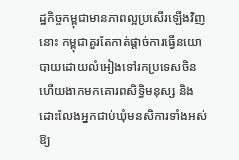ដ្ឋកិច្ចកម្ពុជាមានភាពល្អប្រសើរឡើងវិញនោះ កម្ពុជាគួរតែកាត់ផ្ដាច់ការធ្វើនយោបាយដោយលំអៀងទៅរកប្រទេសចិន ហើយងាកមកគោរពសិទ្ធិមនុស្ស និងដោះលែងអ្នកជាប់ឃុំមនសិការទាំងអស់ឱ្យ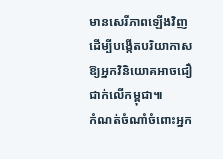មានសេរីភាពឡើងវិញដើម្បីបង្កើតបរិយាកាសឱ្យអ្នកវិនិយោគអាចជឿជាក់លើកម្ពុជា៕
កំណត់ចំណាំចំពោះអ្នក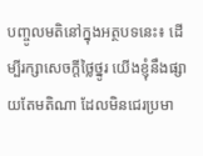បញ្ចូលមតិនៅក្នុងអត្ថបទនេះ៖ ដើម្បីរក្សាសេចក្ដីថ្លៃថ្នូរ យើងខ្ញុំនឹងផ្សាយតែមតិណា ដែលមិនជេរប្រមា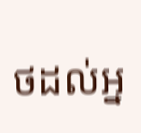ថដល់អ្ន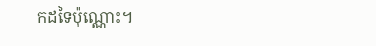កដទៃប៉ុណ្ណោះ។